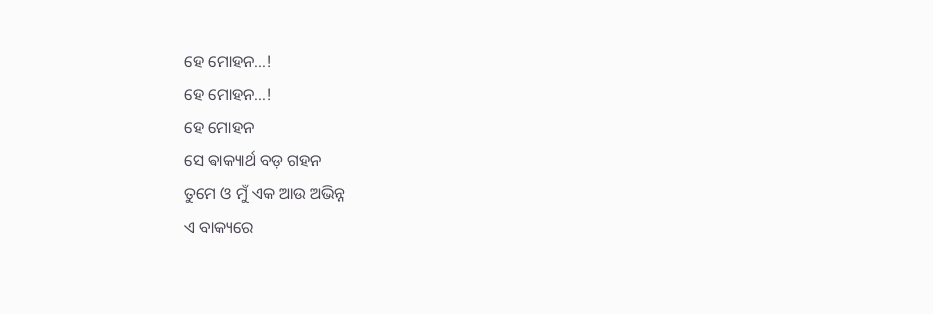ହେ ମୋହନ...!
ହେ ମୋହନ...!
ହେ ମୋହନ
ସେ ଵାକ୍ୟାର୍ଥ ବଡ଼ ଗହନ
ତୁମେ ଓ ମୁଁ ଏକ ଆଉ ଅଭିନ୍ନ
ଏ ବାକ୍ୟରେ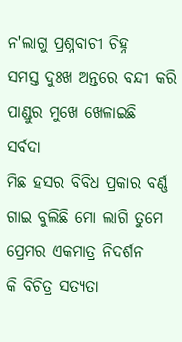ନ'ଲାଗୁ ପ୍ରଶ୍ନବାଚୀ ଚିହ୍ନ
ସମସ୍ତ ଦୁଃଖ ଅନ୍ତରେ ବନ୍ଦୀ କରି
ପାଣ୍ଡୁର ମୁଖେ ଖେଳାଇଛି ସର୍ବଦା
ମିଛ ହସର ବିବିଧ ପ୍ରକାର ବର୍ଣ୍ଣ
ଗାଇ ବୁଲିଛି ମୋ ଲାଗି ତୁମେ
ପ୍ରେମର ଏକମାତ୍ର ନିଦର୍ଶନ
କି ବିଚିତ୍ର ସତ୍ୟତା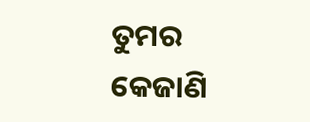ତୁମର କେଜାଣି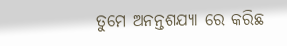ତୁମେ ଅନନ୍ତଶଯ୍ୟା ରେ କରିଛ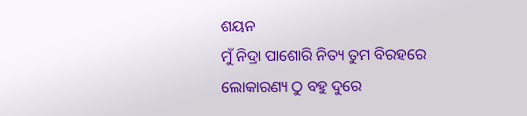ଶୟନ
ମୁଁ ନିଦ୍ରା ପାଶୋରି ନିତ୍ୟ ତୁମ ବିରହରେ
ଲୋକାରଣ୍ୟ ଠୁ ବହୁ ଦୁରେ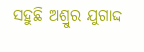ସହୁଛି ଅଶ୍ରୁର ଯୁଗାଦ୍ଦ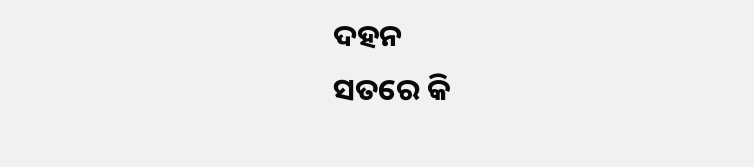ଦହନ
ସତରେ କି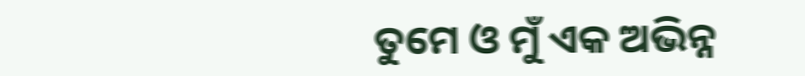ତୁମେ ଓ ମୁଁ ଏକ ଅଭିନ୍ନ